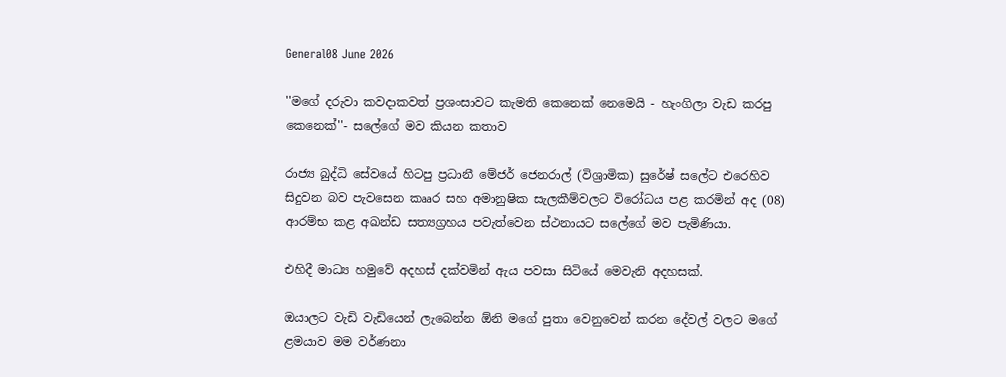General08 June 2026

''මගේ දරුවා කවදාකවත් ප්‍රශංසාවට කැමති කෙනෙක් නෙමෙයි - හැංගිලා වැඩ කරපු කෙනෙක්''- සලේගේ මව කියන කතාව

රාජ්‍ය බුද්ධි සේවයේ හිටපු ප්‍රධානී මේජර් ජෙනරාල් (විශ්‍රාමික) සුරේෂ් සලේට එරෙහිව සිදුවන බව පැවසෙන කෲර සහ අමානුෂික සැලකීම්වලට විරෝධය පළ කරමින් අද (08) ආරම්භ කළ අඛන්ඩ සත්‍යග්‍රහය පවැත්වෙන ස්ථනායට සලේගේ මව පැමිණියා.

එහිදී මාධ්‍ය හමුවේ අදහස් දක්වමින් ඇය පවසා සිටියේ මෙවැනි අදහසක්.

ඔයාලට වැඩි වැඩියෙන් ලැබෙන්න ඕනි මගේ පුතා වෙනුවෙන් කරන දේවල් වලට මගේ ළමයාව මම වර්ණනා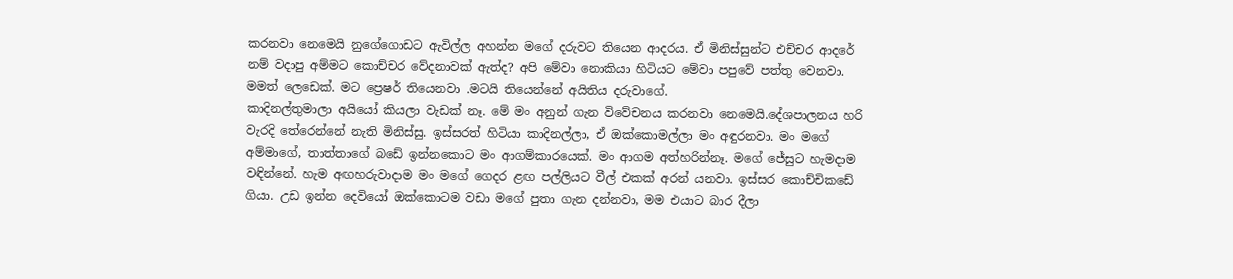කරනවා නෙමෙයි නුගේගොඩට ඇවිල්ල අහන්න මගේ දරුවට තියෙන ආදරය. ඒ මිනිස්සුන්ට එච්චර ආදරේ නම් වදාපු අම්මට කොච්චර වේදනාවක් ඇත්ද? අපි මේවා නොකියා හිටියට මේවා පපුවේ පත්තු වෙනවා. මමත් ලෙඩෙක්. මට ප්‍රෙෂර් තියෙනවා .මටයි තියෙන්නේ අයිතිය දරුවාගේ.
කාදිනල්තුමාලා අයියෝ කියලා වැඩක් නෑ. මේ මං අනුන් ගැන විවේචනය කරනවා නෙමෙයි.දේශපාලනය හරි වැරදි තේරෙන්නේ නැති මිනිස්සු. ඉස්සරත් හිටියා කාදිනල්ලා, ඒ ඔක්කොමල්ලා මං අඳුරනවා. මං මගේ අම්මාගේ, තාත්තාගේ බඩේ ඉන්නකොට මං ආගම්කාරයෙක්. මං ආගම අත්හරින්නෑ. මගේ ජේසුට හැමදාම වඳින්නේ. හැම අඟහරුවාදාම මං මගේ ගෙදර ළඟ පල්ලියට වීල් එකක් අරන් යනවා. ඉස්සර කොච්චිකඩේ ගියා. උඩ ඉන්න දෙවියෝ ඔක්කොටම වඩා මගේ පුතා ගැන දන්නවා, මම එයාට බාර දීලා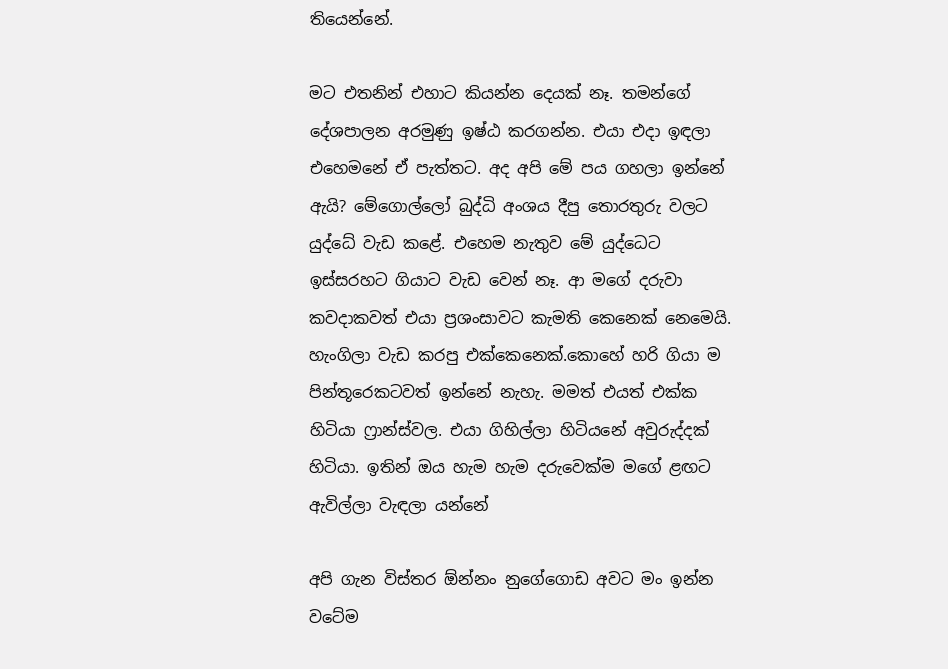තියෙන්නේ.

මට එතනින් එහාට කියන්න දෙයක් නෑ. තමන්ගේ දේශපාලන අරමුණු ඉෂ්ඨ කරගන්න. එයා එදා ඉඳලා එහෙමනේ ඒ පැත්තට. අද අපි මේ පය ගහලා ඉන්නේ ඇයි? මේගොල්ලෝ බුද්ධි අංශය දීපු තොරතුරු වලට යුද්ධේ වැඩ කළේ. එහෙම නැතුව මේ යුද්ධෙට ඉස්සරහට ගියාට වැඩ වෙන් නෑ. ආ මගේ දරුවා කවදාකවත් එයා ප්‍රශංසාවට කැමති කෙනෙක් නෙමෙයි. හැංගිලා වැඩ කරපු එක්කෙනෙක්.කොහේ හරි ගියා ම පින්තූරෙකටවත් ඉන්නේ නැහැ. මමත් එයත් එක්ක හිටියා ෆ්‍රාන්ස්වල. එයා ගිහිල්ලා හිටියනේ අවුරුද්දක් හිටියා. ඉතින් ඔය හැම හැම දරුවෙක්ම මගේ ළඟට ඇවිල්ලා වැඳලා යන්නේ

අපි ගැන විස්තර ඕන්නං නුගේගොඩ අවට මං ඉන්න වටේම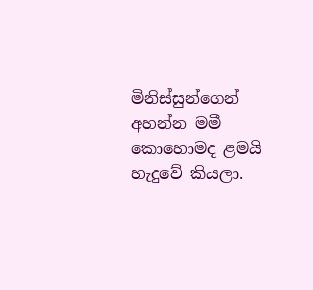මිනිස්සුන්ගෙන් අහන්න මමී කොහොමද ළමයි හැදුවේ කියලා.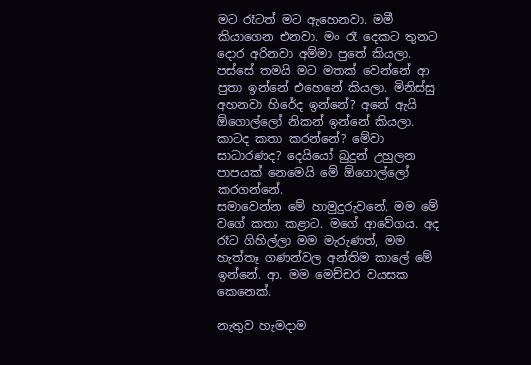මට රෑටත් මට ඇහෙනවා. මමී කියාගෙන එනවා. මං රෑ දෙකට තුනට දොර අරිනවා අම්මා පුතේ කියලා. පස්සේ තමයි මට මතක් වෙන්නේ ආ පුතා ඉන්නේ එහෙනේ කියලා. මිනිස්සු අහනවා හිරේද ඉන්නේ? අනේ ඇයි ඕගොල්ලෝ නිකන් ඉන්නේ කියලා. කාටද කතා කරන්නේ? මේවා සාධාරණද? දෙයියෝ බුදුන් උහුලන පාපයක් නෙමෙයි මේ ඕගොල්ලෝ කරගන්නේ.
සමාවෙන්න මේ හාමුදුරුවනේ. මම මේ වගේ කතා කළාට. මගේ ආවේගය. අද රෑට ගිහිල්ලා මම මැරුණත්, මම හැත්තෑ ගණන්වල අන්තිම කාලේ මේ ඉන්නේ. ආ. මම මෙච්චර වයසක කෙනෙක්.

නැතුව හැමදාම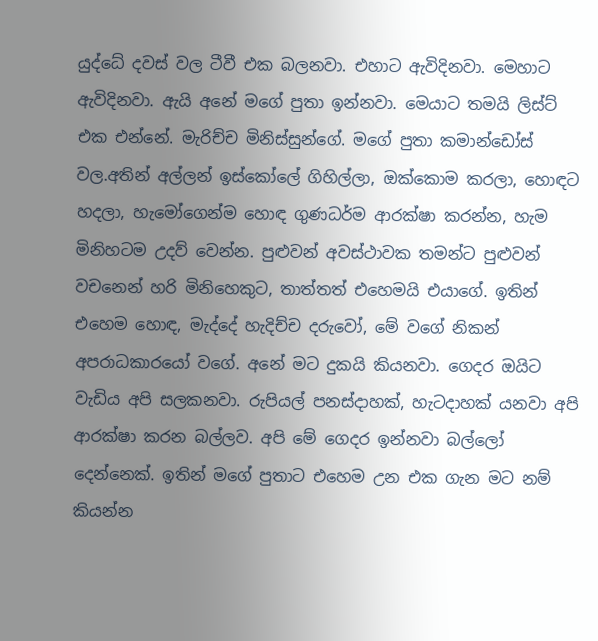යුද්ධේ දවස් වල ටීවී එක බලනවා. එහාට ඇවිදිනවා. මෙහාට ඇවිදිනවා. ඇයි අනේ මගේ පුතා ඉන්නවා. මෙයාට තමයි ලිස්ට් එක එන්නේ. මැරිච්ච මිනිස්සුන්ගේ. මගේ පුතා කමාන්ඩෝස් වල.අතින් අල්ලන් ඉස්කෝලේ ගිහිල්ලා, ඔක්කොම කරලා, හොඳට හදලා, හැමෝගෙන්ම හොඳ ගුණධර්ම ආරක්ෂා කරන්න, හැම මිනිහටම උදව් වෙන්න. පුළුවන් අවස්ථාවක තමන්ට පුළුවන් වචනෙන් හරි මිනිහෙකුට, තාත්තත් එහෙමයි එයාගේ. ඉතින් එහෙම හොඳ, මැද්දේ හැදිච්ච දරුවෝ, මේ වගේ නිකන් අපරාධකාරයෝ වගේ. අනේ මට දුකයි කියනවා. ගෙදර ඔයිට වැඩිය අපි සලකනවා. රුපියල් පනස්දාහක්, හැටදාහක් යනවා අපි ආරක්ෂා කරන බල්ලව. අපි මේ ගෙදර ඉන්නවා බල්ලෝ දෙන්නෙක්. ඉතින් මගේ පුතාට එහෙම උන එක ගැන මට නම් කියන්න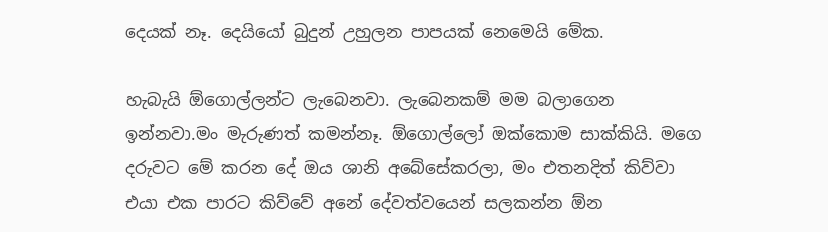දෙයක් නෑ. දෙයියෝ බුදුන් උහුලන පාපයක් නෙමෙයි මේක.

හැබැයි ඕගොල්ලන්ට ලැබෙනවා. ලැබෙනකම් මම බලාගෙන ඉන්නවා.මං මැරුණත් කමන්නෑ. ඕගොල්ලෝ ඔක්කොම සාක්කියි. මගෙ දරුවට මේ කරන දේ ඔය ශානි අබේසේකරලා, මං එතනදිත් කිව්වා එයා එක පාරට කිව්වේ අනේ දේවත්වයෙන් සලකන්න ඕන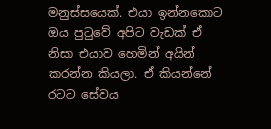මනුස්සයෙක්. එයා ඉන්නකොට ඔය පුටුවේ අපිට වැඩක් ඒ නිසා එයාව හෙමින් අයින් කරන්න කියලා. ඒ කියන්නේ රටට සේවය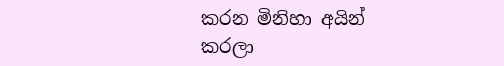කරන මිනිහා අයින් කරලා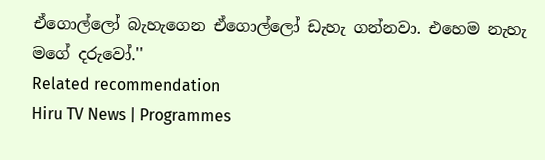ඒගොල්ලෝ බැහැගෙන ඒගොල්ලෝ ඩැහැ ගන්නවා. එහෙම නැහැ මගේ දරුවෝ.''
Related recommendation
Hiru TV News | Programmes